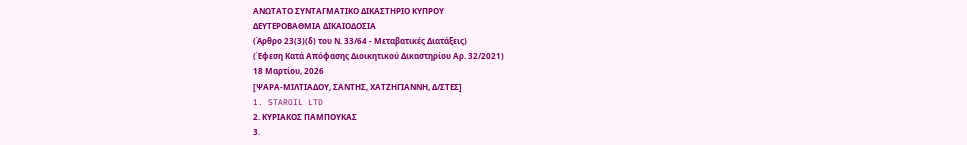ΑΝΩΤΑΤΟ ΣΥΝΤΑΓΜΑΤΙΚΟ ΔΙΚΑΣΤΗΡΙΟ ΚΥΠΡΟΥ
ΔΕΥΤΕΡΟΒΑΘΜΙΑ ΔΙΚΑΙΟΔΟΣΙΑ
(Άρθρο 23(3)(δ) του Ν. 33/64 - Μεταβατικές Διατάξεις)
(Έφεση Κατά Απόφασης Διοικητικού Δικαστηρίου Αρ. 32/2021)
18 Μαρτίου, 2026
[ΨΑΡΑ-ΜΙΛΤΙΑΔΟΥ, ΣΑΝΤΗΣ, ΧΑΤΖΗΓΙΑΝΝΗ, Δ/ΣΤΕΣ]
1. STAROIL LTD
2. ΚΥΡΙΑΚΟΣ ΠΑΜΠΟΥΚΑΣ
3.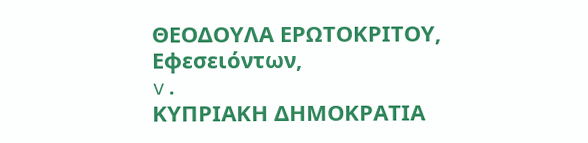ΘΕΟΔΟΥΛΑ ΕΡΩΤΟΚΡΙΤΟΥ,
Εφεσειόντων,
v.
ΚΥΠΡΙΑΚΗ ΔΗΜΟΚΡΑΤΙΑ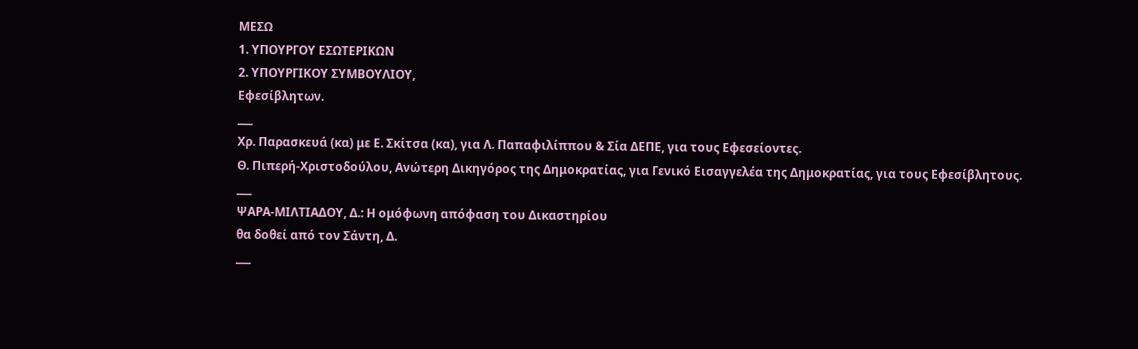ΜΕΣΩ
1. ΥΠΟΥΡΓΟΥ ΕΣΩΤΕΡΙΚΩΝ
2. ΥΠΟΥΡΓΙΚΟΥ ΣΥΜΒΟΥΛΙΟΥ,
Εφεσίβλητων.
___
Χρ. Παρασκευά (κα) με Ε. Σκίτσα (κα), για Λ. Παπαφιλίππου & Σία ΔΕΠΕ, για τους Εφεσείοντες.
Θ. Πιπερή-Χριστοδούλου, Ανώτερη Δικηγόρος της Δημοκρατίας, για Γενικό Εισαγγελέα της Δημοκρατίας, για τους Εφεσίβλητους.
___
ΨΑΡΑ-ΜΙΛΤΙΑΔΟΥ, Δ.: Η ομόφωνη απόφαση του Δικαστηρίου
θα δοθεί από τον Σάντη, Δ.
___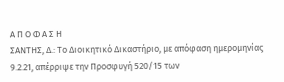Α Π Ο Φ Α Σ Η
ΣΑΝΤΗΣ, Δ.: Το Διοικητικό Δικαστήριο, με απόφαση ημερομηνίας 9.2.21, απέρριψε την Προσφυγή 520/15 των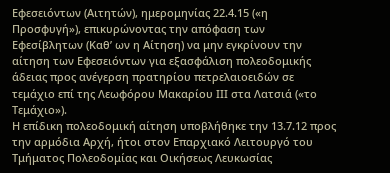Εφεσειόντων (Αιτητών), ημερομηνίας 22.4.15 («η Προσφυγή»), επικυρώνοντας την απόφαση των Εφεσίβλητων (Καθ’ ων η Αίτηση) να μην εγκρίνουν την αίτηση των Εφεσειόντων για εξασφάλιση πολεοδομικής άδειας προς ανέγερση πρατηρίου πετρελαιοειδών σε τεμάχιο επί της Λεωφόρου Μακαρίου ΙΙΙ στα Λατσιά («το Τεμάχιο»).
Η επίδικη πολεοδομική αίτηση υποβλήθηκε την 13.7.12 προς την αρμόδια Αρχή, ήτοι στον Επαρχιακό Λειτουργό του Τμήματος Πολεοδομίας και Οικήσεως Λευκωσίας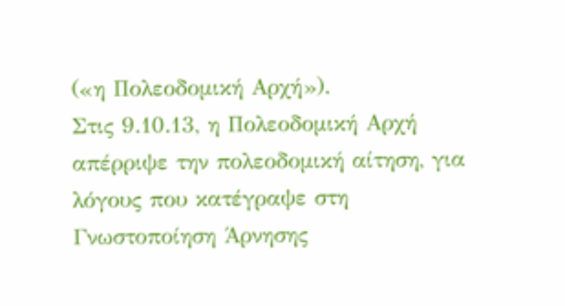(«η Πολεοδομική Αρχή»).
Στις 9.10.13, η Πολεοδομική Αρχή απέρριψε την πολεοδομική αίτηση, για λόγους που κατέγραψε στη Γνωστοποίηση Άρνησης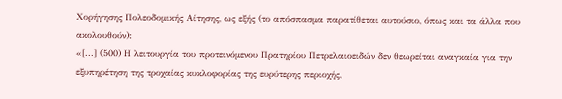Χορήγησης Πολεοδομικής Αίτησης, ως εξής (το απόσπασμα παρατίθεται αυτούσιο, όπως και τα άλλα που ακολουθούν):
«[...] (500) Η λειτουργία του προτεινόμενου Πρατηρίου Πετρελαιοειδών δεν θεωρείται αναγκαία για την εξυπηρέτηση της τροχαίας κυκλοφορίας της ευρύτερης περιοχής,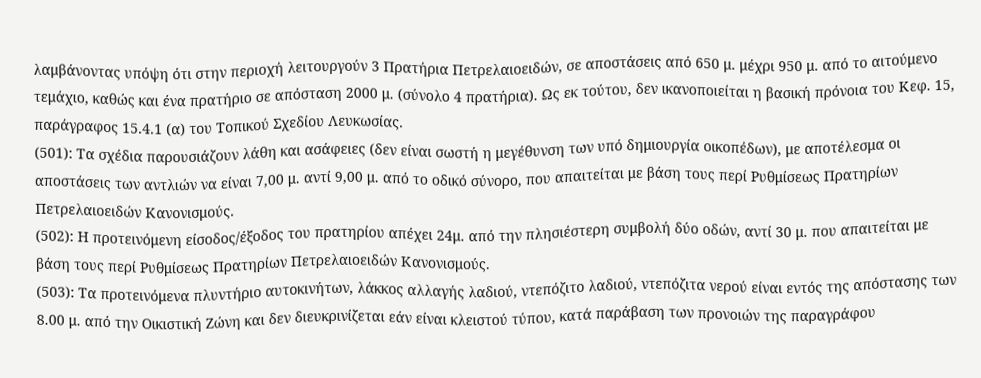λαμβάνοντας υπόψη ότι στην περιοχή λειτουργούν 3 Πρατήρια Πετρελαιοειδών, σε αποστάσεις από 650 μ. μέχρι 950 μ. από το αιτούμενο τεμάχιο, καθώς και ένα πρατήριο σε απόσταση 2000 μ. (σύνολο 4 πρατήρια). Ως εκ τούτου, δεν ικανοποιείται η βασική πρόνοια του Κεφ. 15, παράγραφος 15.4.1 (α) του Τοπικού Σχεδίου Λευκωσίας.
(501): Τα σχέδια παρουσιάζουν λάθη και ασάφειες (δεν είναι σωστή η μεγέθυνση των υπό δημιουργία οικοπέδων), με αποτέλεσμα οι αποστάσεις των αντλιών να είναι 7,00 μ. αντί 9,00 μ. από το οδικό σύνορο, που απαιτείται με βάση τους περί Ρυθμίσεως Πρατηρίων Πετρελαιοειδών Κανονισμούς.
(502): Η προτεινόμενη είσοδος/έξοδος του πρατηρίου απέχει 24μ. από την πλησιέστερη συμβολή δύο οδών, αντί 30 μ. που απαιτείται με βάση τους περί Ρυθμίσεως Πρατηρίων Πετρελαιοειδών Κανονισμούς.
(503): Τα προτεινόμενα πλυντήριο αυτοκινήτων, λάκκος αλλαγής λαδιού, ντεπόζιτο λαδιού, ντεπόζιτα νερού είναι εντός της απόστασης των 8.00 μ. από την Οικιστική Ζώνη και δεν διευκρινίζεται εάν είναι κλειστού τύπου, κατά παράβαση των προνοιών της παραγράφου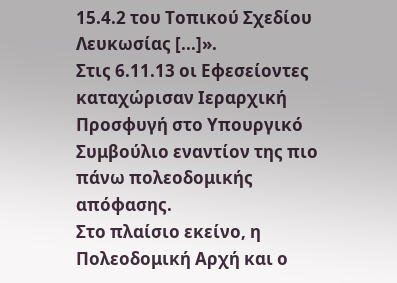15.4.2 του Τοπικού Σχεδίου Λευκωσίας [...]».
Στις 6.11.13 οι Εφεσείοντες καταχώρισαν Ιεραρχική Προσφυγή στο Υπουργικό Συμβούλιο εναντίον της πιο πάνω πολεοδομικής απόφασης.
Στο πλαίσιο εκείνο, η Πολεοδομική Αρχή και ο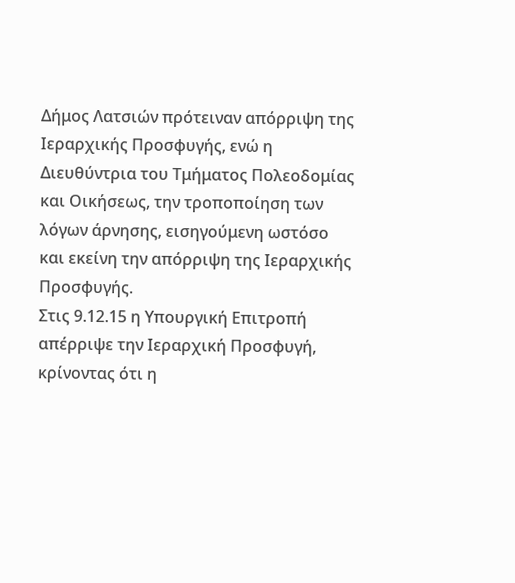Δήμος Λατσιών πρότειναν απόρριψη της Ιεραρχικής Προσφυγής, ενώ η Διευθύντρια του Τμήματος Πολεοδομίας και Οικήσεως, την τροποποίηση των λόγων άρνησης, εισηγούμενη ωστόσο και εκείνη την απόρριψη της Ιεραρχικής Προσφυγής.
Στις 9.12.15 η Υπουργική Επιτροπή απέρριψε την Ιεραρχική Προσφυγή, κρίνοντας ότι η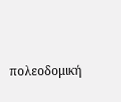πολεοδομική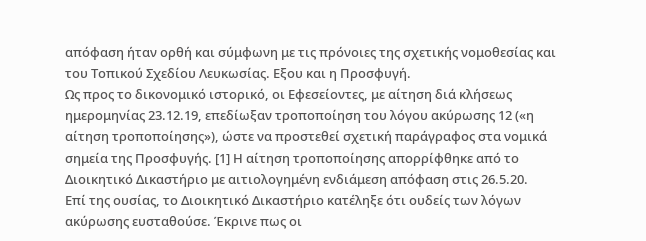απόφαση ήταν ορθή και σύμφωνη με τις πρόνοιες της σχετικής νομοθεσίας και του Τοπικού Σχεδίου Λευκωσίας. Εξου και η Προσφυγή.
Ως προς το δικονομικό ιστορικό, οι Εφεσείοντες, με αίτηση διά κλήσεως ημερομηνίας 23.12.19, επεδίωξαν τροποποίηση του λόγου ακύρωσης 12 («η αίτηση τροποποίησης»), ώστε να προστεθεί σχετική παράγραφος στα νομικά σημεία της Προσφυγής. [1] Η αίτηση τροποποίησης απορρίφθηκε από το Διοικητικό Δικαστήριο με αιτιολογημένη ενδιάμεση απόφαση στις 26.5.20.
Επί της ουσίας, το Διοικητικό Δικαστήριο κατέληξε ότι ουδείς των λόγων ακύρωσης ευσταθούσε. Έκρινε πως οι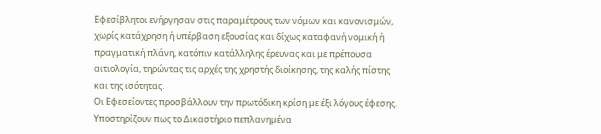Εφεσίβλητοι ενήργησαν στις παραμέτρους των νόμων και κανονισμών, χωρίς κατάχρηση ή υπέρβαση εξουσίας και δίχως καταφανή νομική ή πραγματική πλάνη, κατόπιν κατάλληλης έρευνας και με πρέπουσα αιτιολογία, τηρώντας τις αρχές της χρηστής διοίκησης, της καλής πίστης και της ισότητας.
Οι Εφεσείοντες προσβάλλουν την πρωτόδικη κρίση με έξι λόγους έφεσης. Υποστηρίζουν πως το Δικαστήριο πεπλανημένα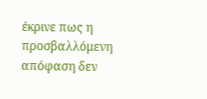έκρινε πως η προσβαλλόμενη απόφαση δεν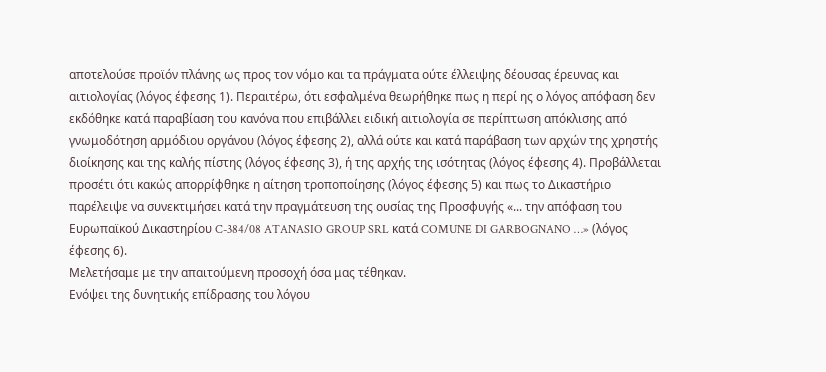αποτελούσε προϊόν πλάνης ως προς τον νόμο και τα πράγματα ούτε έλλειψης δέουσας έρευνας και αιτιολογίας (λόγος έφεσης 1). Περαιτέρω, ότι εσφαλμένα θεωρήθηκε πως η περί ης ο λόγος απόφαση δεν εκδόθηκε κατά παραβίαση του κανόνα που επιβάλλει ειδική αιτιολογία σε περίπτωση απόκλισης από γνωμοδότηση αρμόδιου οργάνου (λόγος έφεσης 2), αλλά ούτε και κατά παράβαση των αρχών της χρηστής διοίκησης και της καλής πίστης (λόγος έφεσης 3), ή της αρχής της ισότητας (λόγος έφεσης 4). Προβάλλεται προσέτι ότι κακώς απορρίφθηκε η αίτηση τροποποίησης (λόγος έφεσης 5) και πως το Δικαστήριο παρέλειψε να συνεκτιμήσει κατά την πραγμάτευση της ουσίας της Προσφυγής «... την απόφαση του Ευρωπαϊκού Δικαστηρίου C-384/08 ATANASIO GROUP SRL κατά COMUNE DI GARBOGNANO …» (λόγος έφεσης 6).
Μελετήσαμε με την απαιτούμενη προσοχή όσα μας τέθηκαν.
Ενόψει της δυνητικής επίδρασης του λόγου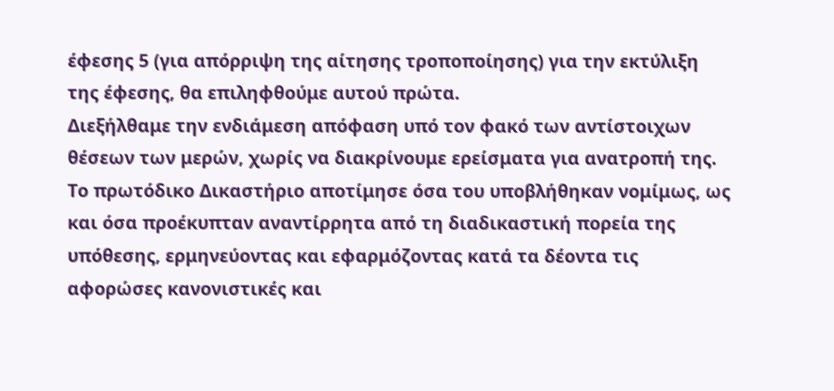έφεσης 5 (για απόρριψη της αίτησης τροποποίησης) για την εκτύλιξη της έφεσης, θα επιληφθούμε αυτού πρώτα.
Διεξήλθαμε την ενδιάμεση απόφαση υπό τον φακό των αντίστοιχων θέσεων των μερών, χωρίς να διακρίνουμε ερείσματα για ανατροπή της.
Το πρωτόδικο Δικαστήριο αποτίμησε όσα του υποβλήθηκαν νομίμως, ως και όσα προέκυπταν αναντίρρητα από τη διαδικαστική πορεία της υπόθεσης, ερμηνεύοντας και εφαρμόζοντας κατά τα δέοντα τις αφορώσες κανονιστικές και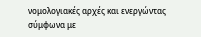νομολογιακές αρχές και ενεργώντας σύμφωνα με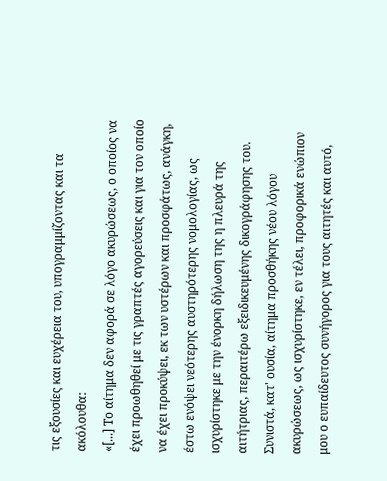τις εξουσίες και ευχέρεια του, υπογραμμίζοντας και τα ακόλουθα:
«[...] Το αίτημα δεν αφορά σε λόγο ακυρώσεως, ο οποίος να έχει προωθηθεί με τις γραπτές αγορεύσεις και για τον οποίο να έχει προκύψει, εκ των υστέρων και προσφάτως, ανάγκη, έστω ενόψει νεότερης αυστηρότερης νομολογίας, ως ισχυρίστηκε με την ένορκη δήλωση της η πλευρά της αιτήτριας, περαιτέρω εξειδικευμένης δικογράφησης του. Συνιστά, κατ' ουσία, αίτημα προσθήκης νέου λόγου ακυρώσεως, ως ισχυρίστηκε, εν τέλει, προφορικά ενώπιον μου ο ευπαίδευτος συνήγορος για τους αιτητές και αυτό,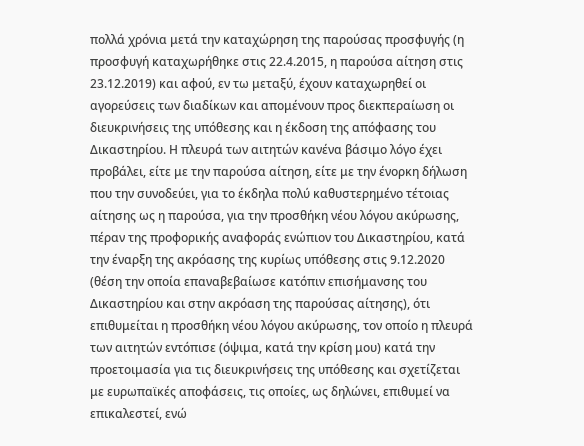πολλά χρόνια μετά την καταχώρηση της παρούσας προσφυγής (η προσφυγή καταχωρήθηκε στις 22.4.2015, η παρούσα αίτηση στις 23.12.2019) και αφού, εν τω μεταξύ, έχουν καταχωρηθεί οι αγορεύσεις των διαδίκων και απομένουν προς διεκπεραίωση οι διευκρινήσεις της υπόθεσης και η έκδοση της απόφασης του Δικαστηρίου. Η πλευρά των αιτητών κανένα βάσιμο λόγο έχει προβάλει, είτε με την παρούσα αίτηση, είτε με την ένορκη δήλωση που την συνοδεύει, για το έκδηλα πολύ καθυστερημένο τέτοιας αίτησης ως η παρούσα, για την προσθήκη νέου λόγου ακύρωσης, πέραν της προφορικής αναφοράς ενώπιον του Δικαστηρίου, κατά την έναρξη της ακρόασης της κυρίως υπόθεσης στις 9.12.2020 (θέση την οποία επαναβεβαίωσε κατόπιν επισήμανσης του Δικαστηρίου και στην ακρόαση της παρούσας αίτησης), ότι επιθυμείται η προσθήκη νέου λόγου ακύρωσης, τον οποίο η πλευρά των αιτητών εντόπισε (όψιμα, κατά την κρίση μου) κατά την προετοιμασία για τις διευκρινήσεις της υπόθεσης και σχετίζεται με ευρωπαϊκές αποφάσεις, τις οποίες, ως δηλώνει, επιθυμεί να επικαλεστεί, ενώ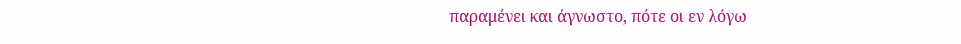παραμένει και άγνωστο, πότε οι εν λόγω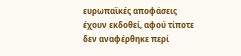ευρωπαϊκές αποφάσεις έχουν εκδοθεί, αφού τίποτε δεν αναφέρθηκε περί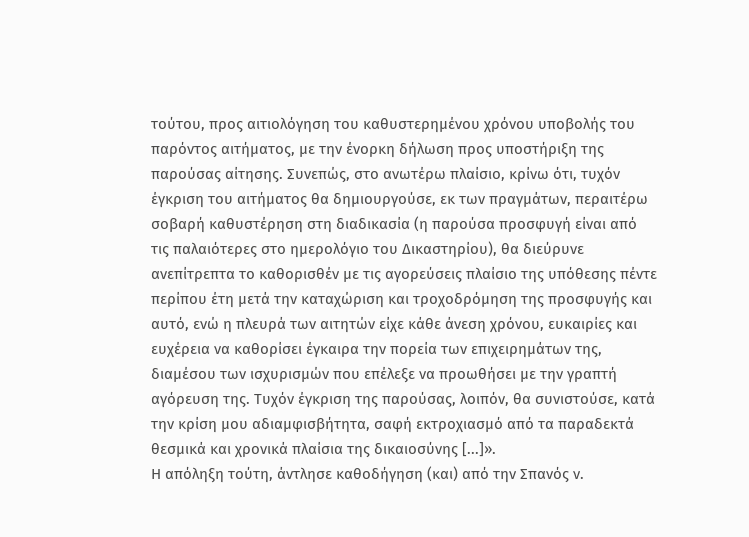τούτου, προς αιτιολόγηση του καθυστερημένου χρόνου υποβολής του παρόντος αιτήματος, με την ένορκη δήλωση προς υποστήριξη της παρούσας αίτησης. Συνεπώς, στο ανωτέρω πλαίσιο, κρίνω ότι, τυχόν έγκριση του αιτήματος θα δημιουργούσε, εκ των πραγμάτων, περαιτέρω σοβαρή καθυστέρηση στη διαδικασία (η παρούσα προσφυγή είναι από τις παλαιότερες στο ημερολόγιο του Δικαστηρίου), θα διεύρυνε ανεπίτρεπτα το καθορισθέν με τις αγορεύσεις πλαίσιο της υπόθεσης πέντε περίπου έτη μετά την καταχώριση και τροχοδρόμηση της προσφυγής και αυτό, ενώ η πλευρά των αιτητών είχε κάθε άνεση χρόνου, ευκαιρίες και ευχέρεια να καθορίσει έγκαιρα την πορεία των επιχειρημάτων της, διαμέσου των ισχυρισμών που επέλεξε να προωθήσει με την γραπτή αγόρευση της. Τυχόν έγκριση της παρούσας, λοιπόν, θα συνιστούσε, κατά την κρίση μου αδιαμφισβήτητα, σαφή εκτροχιασμό από τα παραδεκτά θεσμικά και χρονικά πλαίσια της δικαιοσύνης [...]».
Η απόληξη τούτη, άντλησε καθοδήγηση (και) από την Σπανός ν.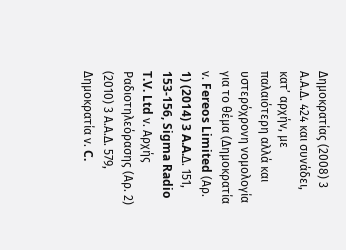Δημοκρατίας (2008) 3 Α.Α.Δ. 424 και συνάδει, κατ’ αρχήν, με παλαιότερη αλλά και υστερόχρονη νομολογία για το θέμα (Δημοκρατία ν. Fereos Limited (Αρ. 1) (2014) 3 A.A.Δ. 151, 153-156, Sigma Radio T.V. Ltd ν. Αρχής Ραδιοτηλεόρασης (Αρ. 2) (2010) 3 Α.Α.Δ. 579, Δημοκρατία ν. C.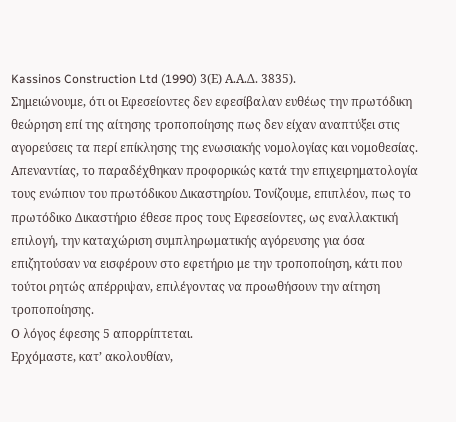Kassinos Construction Ltd (1990) 3(Ε) Α.Α.Δ. 3835).
Σημειώνουμε, ότι οι Εφεσείοντες δεν εφεσίβαλαν ευθέως την πρωτόδικη θεώρηση επί της αίτησης τροποποίησης πως δεν είχαν αναπτύξει στις αγορεύσεις τα περί επίκλησης της ενωσιακής νομολογίας και νομοθεσίας. Απεναντίας, το παραδέχθηκαν προφορικώς κατά την επιχειρηματολογία τους ενώπιον του πρωτόδικου Δικαστηρίου. Τονίζουμε, επιπλέον, πως το πρωτόδικο Δικαστήριο έθεσε προς τους Εφεσείοντες, ως εναλλακτική επιλογή, την καταχώριση συμπληρωματικής αγόρευσης για όσα επιζητούσαν να εισφέρουν στο εφετήριο με την τροποποίηση, κάτι που τούτοι ρητώς απέρριψαν, επιλέγοντας να προωθήσουν την αίτηση τροποποίησης.
Ο λόγος έφεσης 5 απορρίπτεται.
Ερχόμαστε, κατ’ ακολουθίαν,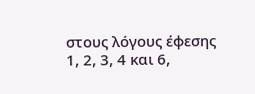στους λόγους έφεσης 1, 2, 3, 4 και 6,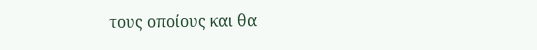τους οποίους και θα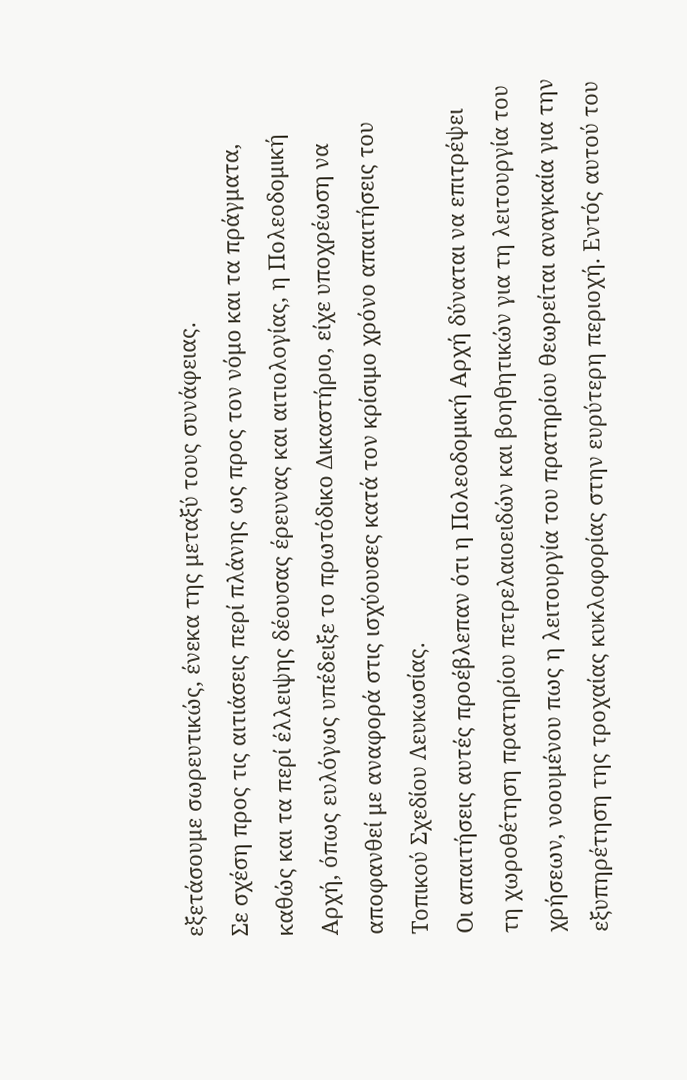εξετάσουμε σωρευτικώς, ένεκα της μεταξύ τους συνάφειας.
Σε σχέση προς τις αιτιάσεις περί πλάνης ως προς τον νόμο και τα πράγματα, καθώς και τα περί έλλειψης δέουσας έρευνας και αιτιολογίας, η Πολεοδομική Αρχή, όπως ευλόγως υπέδειξε το πρωτόδικο Δικαστήριο, είχε υποχρέωση να αποφανθεί με αναφορά στις ισχύουσες κατά τον κρίσιμο χρόνο απαιτήσεις του Τοπικού Σχεδίου Λευκωσίας.
Οι απαιτήσεις αυτές προέβλεπαν ότι η Πολεοδομική Αρχή δύναται να επιτρέψει τη χωροθέτηση πρατηρίου πετρελαιοειδών και βοηθητικών για τη λειτουργία του χρήσεων, νοουμένου πως η λειτουργία του πρατηρίου θεωρείται αναγκαία για την εξυπηρέτηση της τροχαίας κυκλοφορίας στην ευρύτερη περιοχή. Εντός αυτού του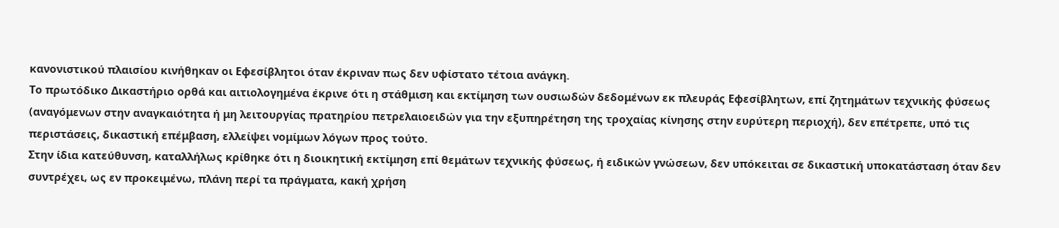κανονιστικού πλαισίου κινήθηκαν οι Εφεσίβλητοι όταν έκριναν πως δεν υφίστατο τέτοια ανάγκη.
Το πρωτόδικο Δικαστήριο ορθά και αιτιολογημένα έκρινε ότι η στάθμιση και εκτίμηση των ουσιωδών δεδομένων εκ πλευράς Εφεσίβλητων, επί ζητημάτων τεχνικής φύσεως (αναγόμενων στην αναγκαιότητα ή μη λειτουργίας πρατηρίου πετρελαιοειδών για την εξυπηρέτηση της τροχαίας κίνησης στην ευρύτερη περιοχή), δεν επέτρεπε, υπό τις περιστάσεις, δικαστική επέμβαση, ελλείψει νομίμων λόγων προς τούτο.
Στην ίδια κατεύθυνση, καταλλήλως κρίθηκε ότι η διοικητική εκτίμηση επί θεμάτων τεχνικής φύσεως, ή ειδικών γνώσεων, δεν υπόκειται σε δικαστική υποκατάσταση όταν δεν συντρέχει, ως εν προκειμένω, πλάνη περί τα πράγματα, κακή χρήση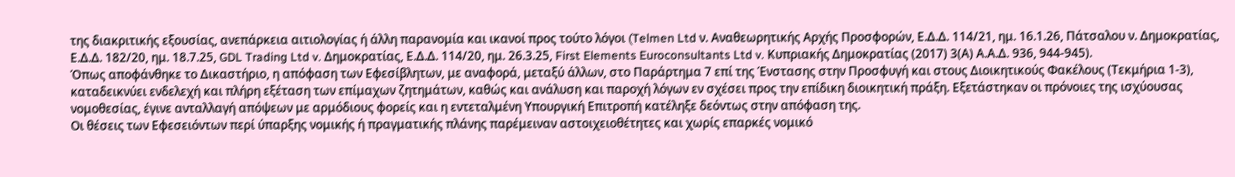της διακριτικής εξουσίας, ανεπάρκεια αιτιολογίας ή άλλη παρανομία και ικανοί προς τούτο λόγοι (Telmen Ltd ν. Αναθεωρητικής Αρχής Προσφορών, Ε.Δ.Δ. 114/21, ημ. 16.1.26, Πάτσαλου ν. Δημοκρατίας, Ε.Δ.Δ. 182/20, ημ. 18.7.25, GDL Trading Ltd v. Δημοκρατίας, Ε.Δ.Δ. 114/20, ημ. 26.3.25, First Elements Euroconsultants Ltd v. Κυπριακής Δημοκρατίας (2017) 3(Α) Α.Α.Δ. 936, 944-945).
Όπως αποφάνθηκε το Δικαστήριο, η απόφαση των Εφεσίβλητων, με αναφορά, μεταξύ άλλων, στο Παράρτημα 7 επί της Ένστασης στην Προσφυγή και στους Διοικητικούς Φακέλους (Τεκμήρια 1-3), καταδεικνύει ενδελεχή και πλήρη εξέταση των επίμαχων ζητημάτων, καθώς και ανάλυση και παροχή λόγων εν σχέσει προς την επίδικη διοικητική πράξη. Εξετάστηκαν οι πρόνοιες της ισχύουσας νομοθεσίας, έγινε ανταλλαγή απόψεων με αρμόδιους φορείς και η εντεταλμένη Υπουργική Επιτροπή κατέληξε δεόντως στην απόφαση της.
Οι θέσεις των Εφεσειόντων περί ύπαρξης νομικής ή πραγματικής πλάνης παρέμειναν αστοιχειοθέτητες και χωρίς επαρκές νομικό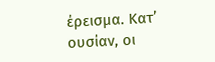έρεισμα. Κατ’ ουσίαν, οι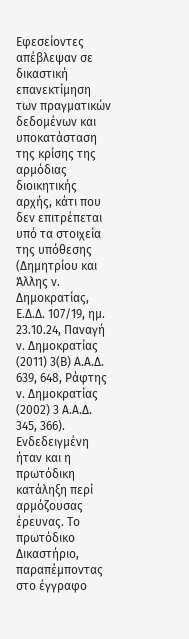Εφεσείοντες απέβλεψαν σε δικαστική επανεκτίμηση των πραγματικών δεδομένων και υποκατάσταση της κρίσης της αρμόδιας διοικητικής αρχής, κάτι που δεν επιτρέπεται υπό τα στοιχεία της υπόθεσης (Δημητρίου και Άλλης ν. Δημοκρατίας, Ε.Δ.Δ. 107/19, ημ. 23.10.24, Παναγή ν. Δημοκρατίας (2011) 3(Β) Α.Α.Δ. 639, 648, Ράφτης ν. Δημοκρατίας (2002) 3 Α.Α.Δ. 345, 366).
Ενδεδειγμένη ήταν και η πρωτόδικη κατάληξη περί αρμόζουσας έρευνας. Το πρωτόδικο Δικαστήριο, παραπέμποντας στο έγγραφο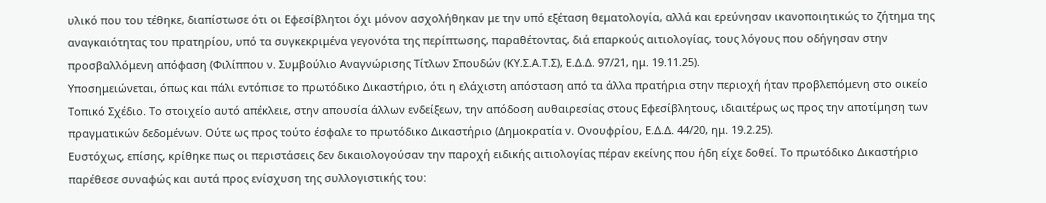υλικό που του τέθηκε, διαπίστωσε ότι οι Εφεσίβλητοι όχι μόνον ασχολήθηκαν με την υπό εξέταση θεματολογία, αλλά και ερεύνησαν ικανοποιητικώς το ζήτημα της αναγκαιότητας του πρατηρίου, υπό τα συγκεκριμένα γεγονότα της περίπτωσης, παραθέτοντας, διά επαρκούς αιτιολογίας, τους λόγους που οδήγησαν στην προσβαλλόμενη απόφαση (Φιλίππου ν. Συμβούλιο Αναγνώρισης Τίτλων Σπουδών (ΚΥ.Σ.Α.Τ.Σ), Ε.Δ.Δ. 97/21, ημ. 19.11.25).
Υποσημειώνεται, όπως και πάλι εντόπισε το πρωτόδικο Δικαστήριο, ότι η ελάχιστη απόσταση από τα άλλα πρατήρια στην περιοχή ήταν προβλεπόμενη στο οικείο Τοπικό Σχέδιο. Το στοιχείο αυτό απέκλειε, στην απουσία άλλων ενδείξεων, την απόδοση αυθαιρεσίας στους Εφεσίβλητους, ιδιαιτέρως ως προς την αποτίμηση των πραγματικών δεδομένων. Ούτε ως προς τούτο έσφαλε το πρωτόδικο Δικαστήριο (Δημοκρατία ν. Ονουφρίου, Ε.Δ.Δ. 44/20, ημ. 19.2.25).
Ευστόχως, επίσης, κρίθηκε πως οι περιστάσεις δεν δικαιολογούσαν την παροχή ειδικής αιτιολογίας πέραν εκείνης που ήδη είχε δοθεί. Το πρωτόδικο Δικαστήριο παρέθεσε συναφώς και αυτά προς ενίσχυση της συλλογιστικής του: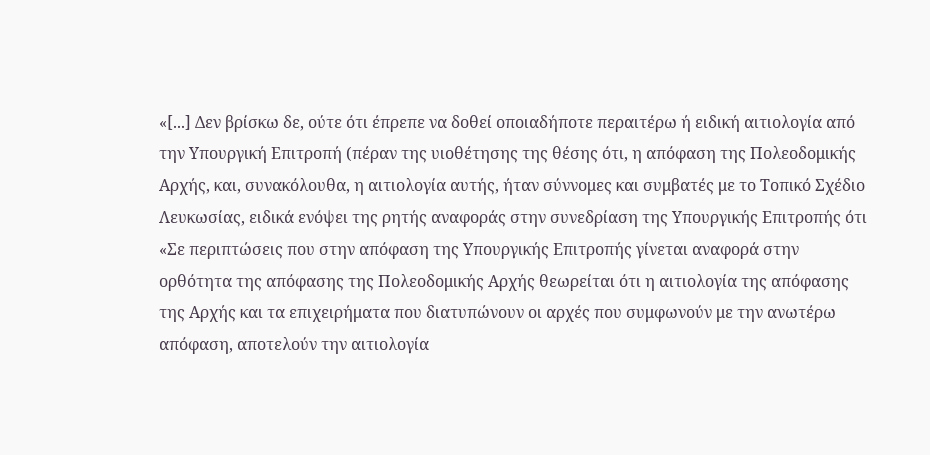«[...] Δεν βρίσκω δε, ούτε ότι έπρεπε να δοθεί οποιαδήποτε περαιτέρω ή ειδική αιτιολογία από την Υπουργική Επιτροπή (πέραν της υιοθέτησης της θέσης ότι, η απόφαση της Πολεοδομικής Αρχής, και, συνακόλουθα, η αιτιολογία αυτής, ήταν σύννομες και συμβατές με το Τοπικό Σχέδιο Λευκωσίας, ειδικά ενόψει της ρητής αναφοράς στην συνεδρίαση της Υπουργικής Επιτροπής ότι «Σε περιπτώσεις που στην απόφαση της Υπουργικής Επιτροπής γίνεται αναφορά στην ορθότητα της απόφασης της Πολεοδομικής Αρχής θεωρείται ότι η αιτιολογία της απόφασης της Αρχής και τα επιχειρήματα που διατυπώνουν οι αρχές που συμφωνούν με την ανωτέρω απόφαση, αποτελούν την αιτιολογία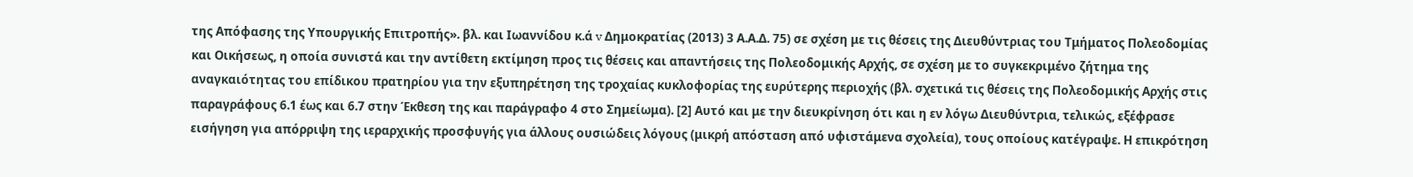της Απόφασης της Υπουργικής Επιτροπής». βλ. και Ιωαννίδου κ.ά v Δημοκρατίας (2013) 3 Α.Α.Δ. 75) σε σχέση με τις θέσεις της Διευθύντριας του Τμήματος Πολεοδομίας και Οικήσεως, η οποία συνιστά και την αντίθετη εκτίμηση προς τις θέσεις και απαντήσεις της Πολεοδομικής Αρχής, σε σχέση με το συγκεκριμένο ζήτημα της αναγκαιότητας του επίδικου πρατηρίου για την εξυπηρέτηση της τροχαίας κυκλοφορίας της ευρύτερης περιοχής (βλ. σχετικά τις θέσεις της Πολεοδομικής Αρχής στις παραγράφους 6.1 έως και 6.7 στην Έκθεση της και παράγραφο 4 στο Σημείωμα). [2] Αυτό και με την διευκρίνηση ότι και η εν λόγω Διευθύντρια, τελικώς, εξέφρασε εισήγηση για απόρριψη της ιεραρχικής προσφυγής για άλλους ουσιώδεις λόγους (μικρή απόσταση από υφιστάμενα σχολεία), τους οποίους κατέγραψε. Η επικρότηση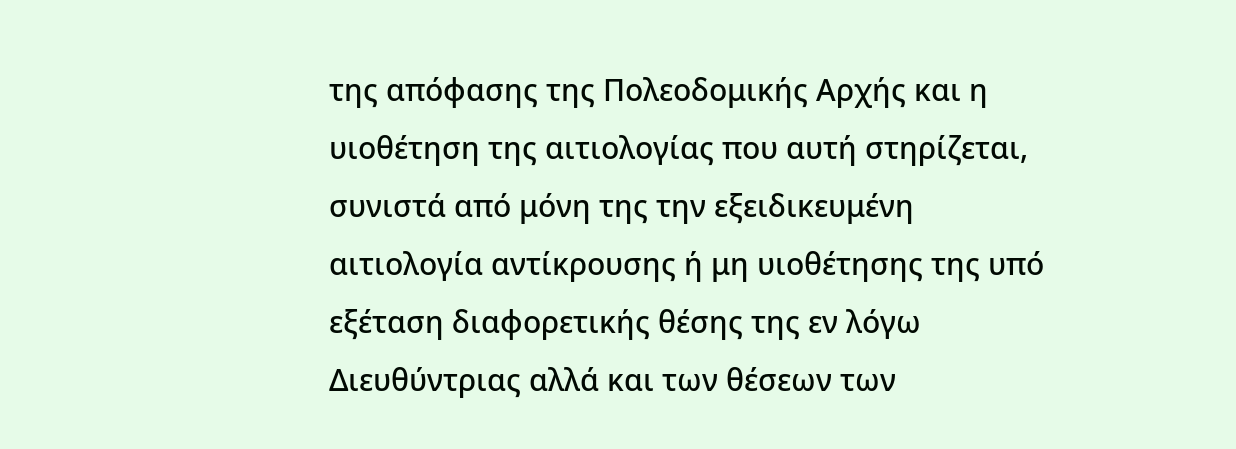της απόφασης της Πολεοδομικής Αρχής και η υιοθέτηση της αιτιολογίας που αυτή στηρίζεται, συνιστά από μόνη της την εξειδικευμένη αιτιολογία αντίκρουσης ή μη υιοθέτησης της υπό εξέταση διαφορετικής θέσης της εν λόγω Διευθύντριας αλλά και των θέσεων των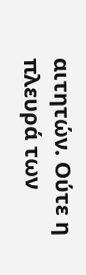αιτητών. Ούτε η πλευρά των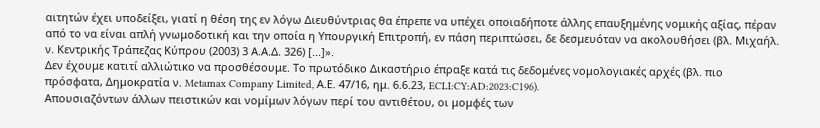αιτητών έχει υποδείξει, γιατί η θέση της εν λόγω Διευθύντριας θα έπρεπε να υπέχει οποιαδήποτε άλλης επαυξημένης νομικής αξίας, πέραν από το να είναι απλή γνωμοδοτική και την οποία η Υπουργική Επιτροπή, εν πάση περιπτώσει, δε δεσμευόταν να ακολουθήσει (βλ. Μιχαήλ. ν. Κεντρικής Τράπεζας Κύπρου (2003) 3 Α.Α.Δ. 326) [...]».
Δεν έχουμε κατιτί αλλιώτικο να προσθέσουμε. Το πρωτόδικο Δικαστήριο έπραξε κατά τις δεδομένες νομολογιακές αρχές (βλ. πιο πρόσφατα, Δημοκρατία ν. Metamax Company Limited, Α.Ε. 47/16, ημ. 6.6.23, ECLI:CY:AD:2023:C196).
Απουσιαζόντων άλλων πειστικών και νομίμων λόγων περί του αντιθέτου, οι μομφές των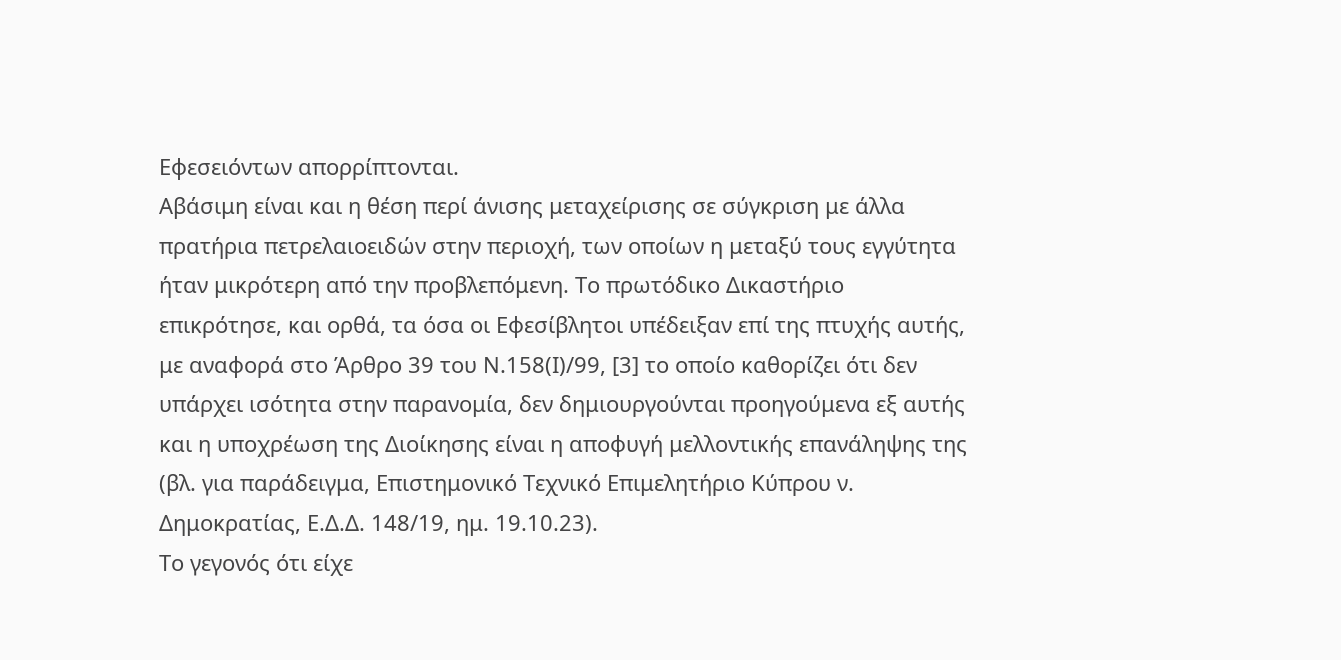Εφεσειόντων απορρίπτονται.
Αβάσιμη είναι και η θέση περί άνισης μεταχείρισης σε σύγκριση με άλλα πρατήρια πετρελαιοειδών στην περιοχή, των οποίων η μεταξύ τους εγγύτητα ήταν μικρότερη από την προβλεπόμενη. Το πρωτόδικο Δικαστήριο επικρότησε, και ορθά, τα όσα οι Εφεσίβλητοι υπέδειξαν επί της πτυχής αυτής, με αναφορά στο Άρθρο 39 του Ν.158(Ι)/99, [3] το οποίο καθορίζει ότι δεν υπάρχει ισότητα στην παρανομία, δεν δημιουργούνται προηγούμενα εξ αυτής και η υποχρέωση της Διοίκησης είναι η αποφυγή μελλοντικής επανάληψης της (βλ. για παράδειγμα, Επιστημονικό Τεχνικό Επιμελητήριο Κύπρου ν. Δημοκρατίας, Ε.Δ.Δ. 148/19, ημ. 19.10.23).
Το γεγονός ότι είχε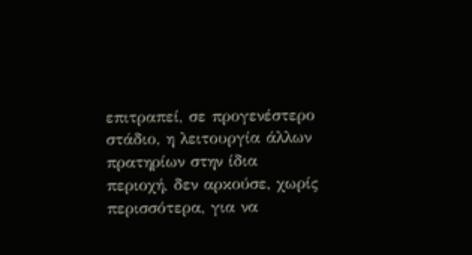επιτραπεί, σε προγενέστερο στάδιο, η λειτουργία άλλων πρατηρίων στην ίδια περιοχή, δεν αρκούσε, χωρίς περισσότερα, για να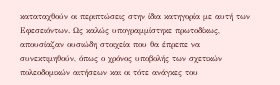καταταχθούν οι περιπτώσεις στην ίδια κατηγορία με αυτή των Εφεσειόντων. Ως καλώς υπογραμμίστηκε πρωτοδίκως, απουσίαζαν ουσιώδη στοιχεία που θα έπρεπε να συνεκτιμηθούν, όπως ο χρόνος υποβολής των σχετικών πολεοδομικών αιτήσεων και οι τότε ανάγκες του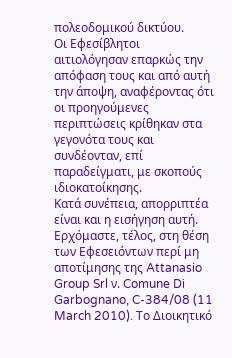πολεοδομικού δικτύου.
Οι Εφεσίβλητοι αιτιολόγησαν επαρκώς την απόφαση τους και από αυτή την άποψη, αναφέροντας ότι οι προηγούμενες περιπτώσεις κρίθηκαν στα γεγονότα τους και συνδέονταν, επί παραδείγματι, με σκοπούς ιδιοκατοίκησης.
Κατά συνέπεια, απορριπτέα είναι και η εισήγηση αυτή.
Ερχόμαστε, τέλος, στη θέση των Εφεσειόντων περί μη αποτίμησης της Attanasio Group Srl ν. Comune Di Garbognano, C-384/08 (11 March 2010). Το Διοικητικό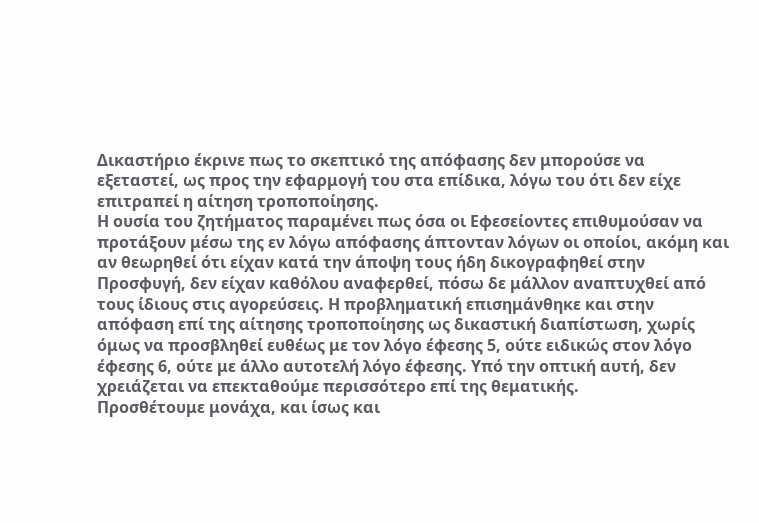Δικαστήριο έκρινε πως το σκεπτικό της απόφασης δεν μπορούσε να εξεταστεί, ως προς την εφαρμογή του στα επίδικα, λόγω του ότι δεν είχε επιτραπεί η αίτηση τροποποίησης.
Η ουσία του ζητήματος παραμένει πως όσα οι Εφεσείοντες επιθυμούσαν να προτάξουν μέσω της εν λόγω απόφασης άπτονταν λόγων οι οποίοι, ακόμη και αν θεωρηθεί ότι είχαν κατά την άποψη τους ήδη δικογραφηθεί στην Προσφυγή, δεν είχαν καθόλου αναφερθεί, πόσω δε μάλλον αναπτυχθεί από τους ίδιους στις αγορεύσεις. Η προβληματική επισημάνθηκε και στην απόφαση επί της αίτησης τροποποίησης ως δικαστική διαπίστωση, χωρίς όμως να προσβληθεί ευθέως με τον λόγο έφεσης 5, ούτε ειδικώς στον λόγο έφεσης 6, ούτε με άλλο αυτοτελή λόγο έφεσης. Υπό την οπτική αυτή, δεν χρειάζεται να επεκταθούμε περισσότερο επί της θεματικής.
Προσθέτουμε μονάχα, και ίσως και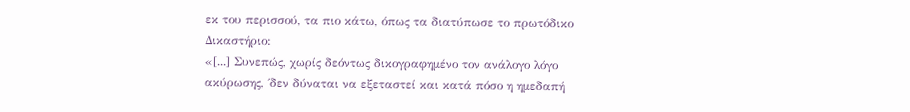εκ του περισσού, τα πιο κάτω, όπως τα διατύπωσε το πρωτόδικο Δικαστήριο:
«[...] Συνεπώς, χωρίς δεόντως δικογραφημένο τον ανάλογο λόγο ακύρωσης, ΄δεν δύναται να εξεταστεί και κατά πόσο η ημεδαπή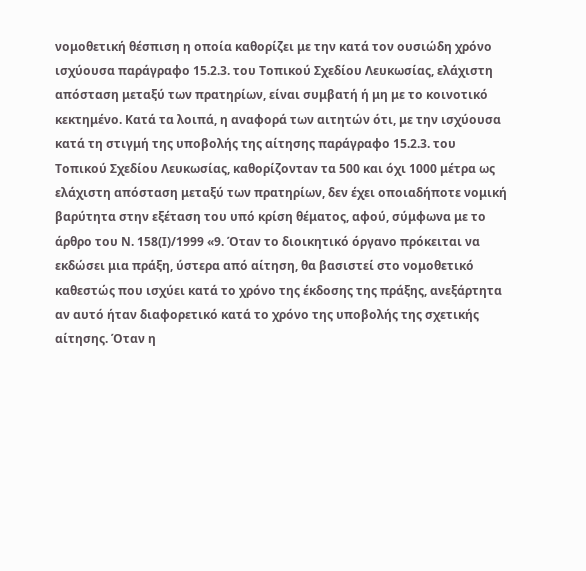νομοθετική θέσπιση η οποία καθορίζει με την κατά τον ουσιώδη χρόνο ισχύουσα παράγραφο 15.2.3. του Τοπικού Σχεδίου Λευκωσίας, ελάχιστη απόσταση μεταξύ των πρατηρίων, είναι συμβατή ή μη με το κοινοτικό κεκτημένο. Κατά τα λοιπά, η αναφορά των αιτητών ότι, με την ισχύουσα κατά τη στιγμή της υποβολής της αίτησης παράγραφο 15.2.3. του Τοπικού Σχεδίου Λευκωσίας, καθορίζονταν τα 500 και όχι 1000 μέτρα ως ελάχιστη απόσταση μεταξύ των πρατηρίων, δεν έχει οποιαδήποτε νομική βαρύτητα στην εξέταση του υπό κρίση θέματος, αφού, σύμφωνα με το άρθρο του Ν. 158(Ι)/1999 «9. Όταν το διοικητικό όργανο πρόκειται να εκδώσει μια πράξη, ύστερα από αίτηση, θα βασιστεί στο νομοθετικό καθεστώς που ισχύει κατά το χρόνο της έκδοσης της πράξης, ανεξάρτητα αν αυτό ήταν διαφορετικό κατά το χρόνο της υποβολής της σχετικής αίτησης. Όταν η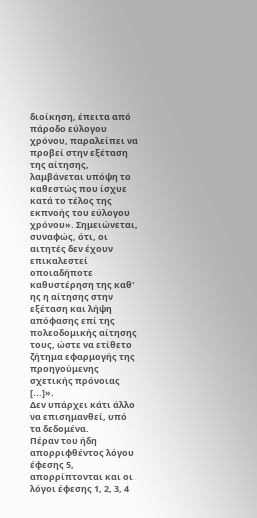διοίκηση, έπειτα από πάροδο εύλογου χρόνου, παραλείπει να προβεί στην εξέταση της αίτησης, λαμβάνεται υπόψη το καθεστώς που ίσχυε κατά το τέλος της εκπνοής του εύλογου χρόνου». Σημειώνεται, συναφώς, ότι, οι αιτητές δεν έχουν επικαλεστεί οποιαδήποτε καθυστέρηση της καθ' ης η αίτησης στην εξέταση και λήψη απόφασης επί της πολεοδομικής αίτησης τους, ώστε να ετίθετο ζήτημα εφαρμογής της προηγούμενης σχετικής πρόνοιας [...]».
Δεν υπάρχει κάτι άλλο να επισημανθεί, υπό τα δεδομένα.
Πέραν του ήδη απορριφθέντος λόγου έφεσης 5, απορρίπτονται και οι λόγοι έφεσης 1, 2, 3, 4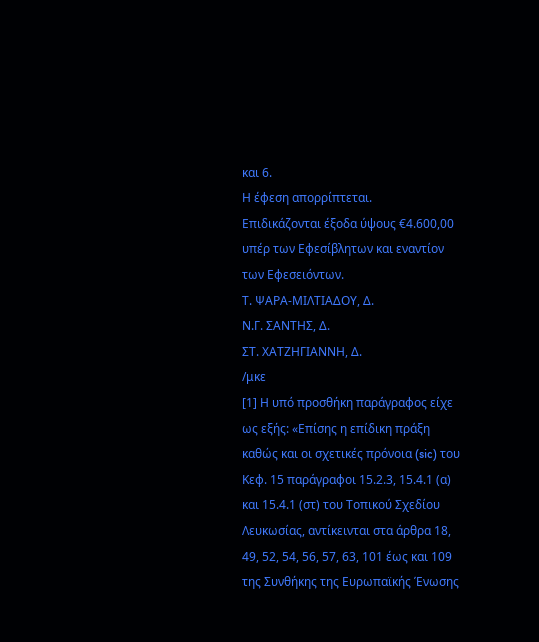και 6.
Η έφεση απορρίπτεται.
Επιδικάζονται έξοδα ύψους €4.600,00 υπέρ των Εφεσίβλητων και εναντίον των Εφεσειόντων.
Τ. ΨΑΡΑ-ΜΙΛΤΙΑΔΟΥ, Δ.
Ν.Γ. ΣΑΝΤΗΣ, Δ.
ΣΤ. ΧΑΤΖΗΓΙΑΝΝΗ, Δ.
/μκε
[1] Η υπό προσθήκη παράγραφος είχε ως εξής: «Επίσης η επίδικη πράξη καθώς και οι σχετικές πρόνοια (sic) του Κεφ. 15 παράγραφοι 15.2.3, 15.4.1 (α) και 15.4.1 (στ) του Τοπικού Σχεδίου Λευκωσίας, αντίκεινται στα άρθρα 18, 49, 52, 54, 56, 57, 63, 101 έως και 109 της Συνθήκης της Ευρωπαϊκής Ένωσης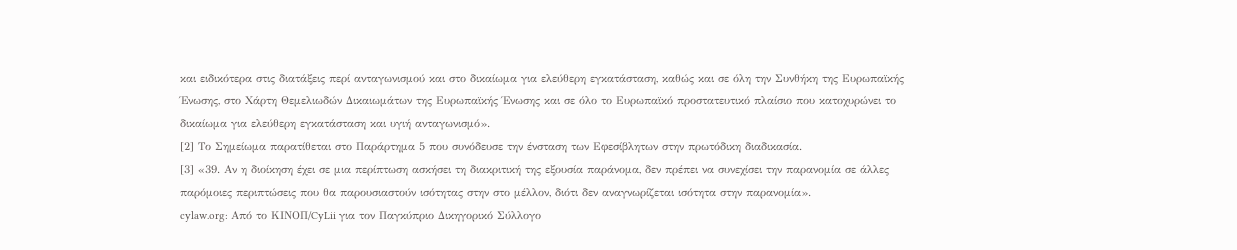και ειδικότερα στις διατάξεις περί ανταγωνισμού και στο δικαίωμα για ελεύθερη εγκατάσταση, καθώς και σε όλη την Συνθήκη της Ευρωπαϊκής Ένωσης, στο Χάρτη Θεμελιωδών Δικαιωμάτων της Ευρωπαϊκής Ένωσης και σε όλο το Ευρωπαϊκό προστατευτικό πλαίσιο που κατοχυρώνει το δικαίωμα για ελεύθερη εγκατάσταση και υγιή ανταγωνισμό».
[2] Το Σημείωμα παρατίθεται στο Παράρτημα 5 που συνόδευσε την ένσταση των Εφεσίβλητων στην πρωτόδικη διαδικασία.
[3] «39. Αν η διοίκηση έχει σε μια περίπτωση ασκήσει τη διακριτική της εξουσία παράνομα, δεν πρέπει να συνεχίσει την παρανομία σε άλλες παρόμοιες περιπτώσεις που θα παρουσιαστούν ισότητας στην στο μέλλον, διότι δεν αναγνωρίζεται ισότητα στην παρανομία».
cylaw.org: Από το ΚΙΝOΠ/CyLii για τον Παγκύπριο Δικηγορικό Σύλλογο